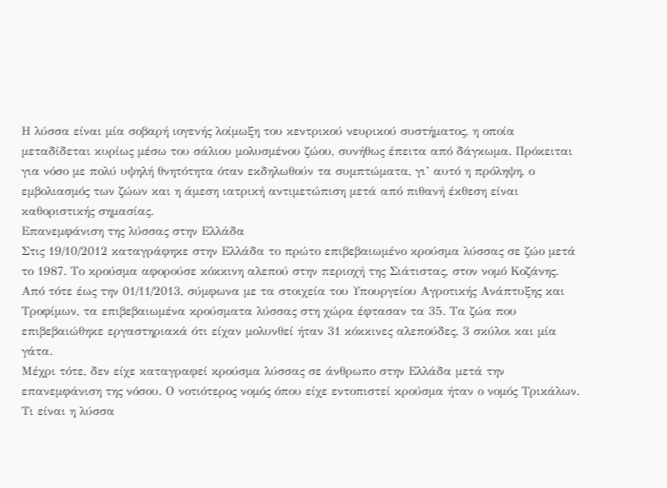Η λύσσα είναι μία σοβαρή ιογενής λοίμωξη του κεντρικού νευρικού συστήματος, η οποία μεταδίδεται κυρίως μέσω του σάλιου μολυσμένου ζώου, συνήθως έπειτα από δάγκωμα. Πρόκειται για νόσο με πολύ υψηλή θνητότητα όταν εκδηλωθούν τα συμπτώματα, γι’ αυτό η πρόληψη, ο εμβολιασμός των ζώων και η άμεση ιατρική αντιμετώπιση μετά από πιθανή έκθεση είναι καθοριστικής σημασίας.
Επανεμφάνιση της λύσσας στην Ελλάδα
Στις 19/10/2012 καταγράφηκε στην Ελλάδα το πρώτο επιβεβαιωμένο κρούσμα λύσσας σε ζώο μετά το 1987. Το κρούσμα αφορούσε κόκκινη αλεπού στην περιοχή της Σιάτιστας, στον νομό Κοζάνης.
Από τότε έως την 01/11/2013, σύμφωνα με τα στοιχεία του Υπουργείου Αγροτικής Ανάπτυξης και Τροφίμων, τα επιβεβαιωμένα κρούσματα λύσσας στη χώρα έφτασαν τα 35. Τα ζώα που επιβεβαιώθηκε εργαστηριακά ότι είχαν μολυνθεί ήταν 31 κόκκινες αλεπούδες, 3 σκύλοι και μία γάτα.
Μέχρι τότε, δεν είχε καταγραφεί κρούσμα λύσσας σε άνθρωπο στην Ελλάδα μετά την επανεμφάνιση της νόσου. Ο νοτιότερος νομός όπου είχε εντοπιστεί κρούσμα ήταν ο νομός Τρικάλων.
Τι είναι η λύσσα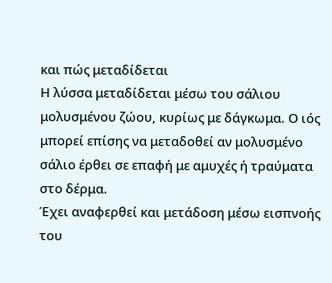και πώς μεταδίδεται
Η λύσσα μεταδίδεται μέσω του σάλιου μολυσμένου ζώου, κυρίως με δάγκωμα. Ο ιός μπορεί επίσης να μεταδοθεί αν μολυσμένο σάλιο έρθει σε επαφή με αμυχές ή τραύματα στο δέρμα.
Έχει αναφερθεί και μετάδοση μέσω εισπνοής του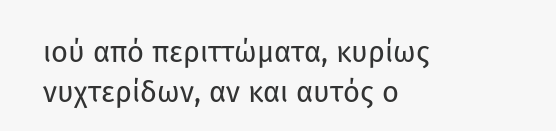ιού από περιττώματα, κυρίως νυχτερίδων, αν και αυτός ο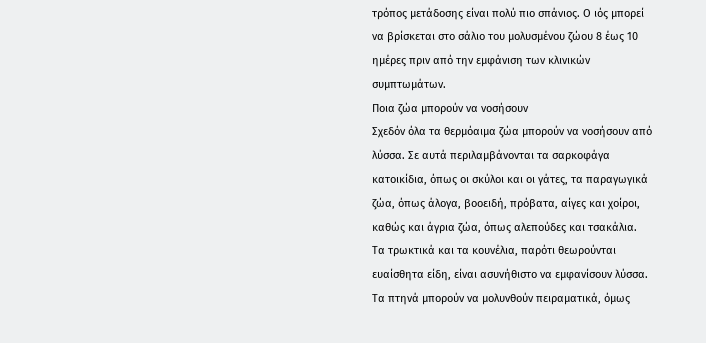τρόπος μετάδοσης είναι πολύ πιο σπάνιος. Ο ιός μπορεί να βρίσκεται στο σάλιο του μολυσμένου ζώου 8 έως 10 ημέρες πριν από την εμφάνιση των κλινικών συμπτωμάτων.
Ποια ζώα μπορούν να νοσήσουν
Σχεδόν όλα τα θερμόαιμα ζώα μπορούν να νοσήσουν από λύσσα. Σε αυτά περιλαμβάνονται τα σαρκοφάγα κατοικίδια, όπως οι σκύλοι και οι γάτες, τα παραγωγικά ζώα, όπως άλογα, βοοειδή, πρόβατα, αίγες και χοίροι, καθώς και άγρια ζώα, όπως αλεπούδες και τσακάλια.
Τα τρωκτικά και τα κουνέλια, παρότι θεωρούνται ευαίσθητα είδη, είναι ασυνήθιστο να εμφανίσουν λύσσα. Τα πτηνά μπορούν να μολυνθούν πειραματικά, όμως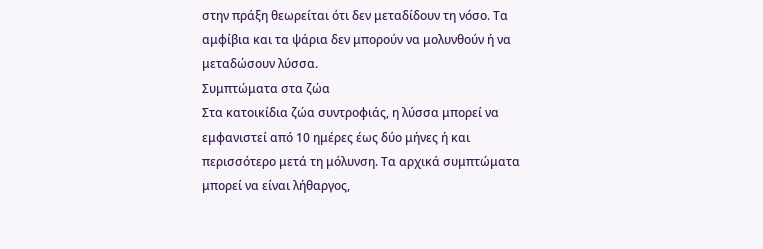στην πράξη θεωρείται ότι δεν μεταδίδουν τη νόσο. Τα αμφίβια και τα ψάρια δεν μπορούν να μολυνθούν ή να μεταδώσουν λύσσα.
Συμπτώματα στα ζώα
Στα κατοικίδια ζώα συντροφιάς, η λύσσα μπορεί να εμφανιστεί από 10 ημέρες έως δύο μήνες ή και περισσότερο μετά τη μόλυνση. Τα αρχικά συμπτώματα μπορεί να είναι λήθαργος,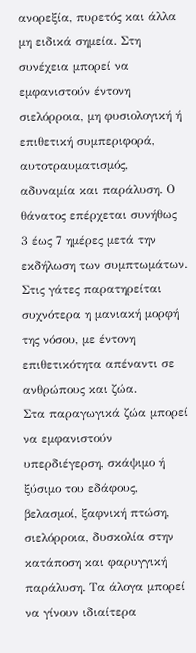ανορεξία, πυρετός και άλλα μη ειδικά σημεία. Στη συνέχεια μπορεί να εμφανιστούν έντονη σιελόρροια, μη φυσιολογική ή επιθετική συμπεριφορά, αυτοτραυματισμός, αδυναμία και παράλυση. Ο θάνατος επέρχεται συνήθως 3 έως 7 ημέρες μετά την εκδήλωση των συμπτωμάτων.
Στις γάτες παρατηρείται συχνότερα η μανιακή μορφή της νόσου, με έντονη επιθετικότητα απέναντι σε ανθρώπους και ζώα.
Στα παραγωγικά ζώα μπορεί να εμφανιστούν υπερδιέγερση, σκάψιμο ή ξύσιμο του εδάφους, βελασμοί, ξαφνική πτώση, σιελόρροια, δυσκολία στην κατάποση και φαρυγγική παράλυση. Τα άλογα μπορεί να γίνουν ιδιαίτερα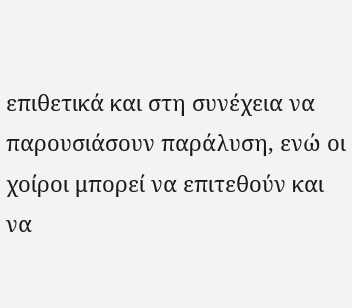επιθετικά και στη συνέχεια να παρουσιάσουν παράλυση, ενώ οι χοίροι μπορεί να επιτεθούν και να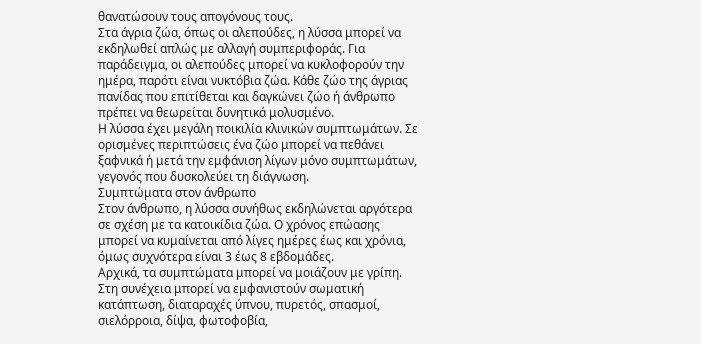θανατώσουν τους απογόνους τους.
Στα άγρια ζώα, όπως οι αλεπούδες, η λύσσα μπορεί να εκδηλωθεί απλώς με αλλαγή συμπεριφοράς. Για παράδειγμα, οι αλεπούδες μπορεί να κυκλοφορούν την ημέρα, παρότι είναι νυκτόβια ζώα. Κάθε ζώο της άγριας πανίδας που επιτίθεται και δαγκώνει ζώο ή άνθρωπο πρέπει να θεωρείται δυνητικά μολυσμένο.
Η λύσσα έχει μεγάλη ποικιλία κλινικών συμπτωμάτων. Σε ορισμένες περιπτώσεις ένα ζώο μπορεί να πεθάνει ξαφνικά ή μετά την εμφάνιση λίγων μόνο συμπτωμάτων, γεγονός που δυσκολεύει τη διάγνωση.
Συμπτώματα στον άνθρωπο
Στον άνθρωπο, η λύσσα συνήθως εκδηλώνεται αργότερα σε σχέση με τα κατοικίδια ζώα. Ο χρόνος επώασης μπορεί να κυμαίνεται από λίγες ημέρες έως και χρόνια, όμως συχνότερα είναι 3 έως 8 εβδομάδες.
Αρχικά, τα συμπτώματα μπορεί να μοιάζουν με γρίπη. Στη συνέχεια μπορεί να εμφανιστούν σωματική κατάπτωση, διαταραχές ύπνου, πυρετός, σπασμοί, σιελόρροια, δίψα, φωτοφοβία,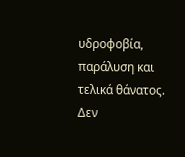υδροφοβία, παράλυση και τελικά θάνατος.
Δεν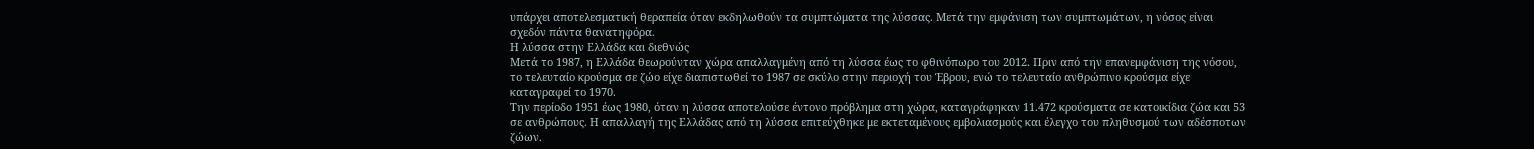υπάρχει αποτελεσματική θεραπεία όταν εκδηλωθούν τα συμπτώματα της λύσσας. Μετά την εμφάνιση των συμπτωμάτων, η νόσος είναι σχεδόν πάντα θανατηφόρα.
Η λύσσα στην Ελλάδα και διεθνώς
Μετά το 1987, η Ελλάδα θεωρούνταν χώρα απαλλαγμένη από τη λύσσα έως το φθινόπωρο του 2012. Πριν από την επανεμφάνιση της νόσου, το τελευταίο κρούσμα σε ζώο είχε διαπιστωθεί το 1987 σε σκύλο στην περιοχή του Έβρου, ενώ το τελευταίο ανθρώπινο κρούσμα είχε καταγραφεί το 1970.
Την περίοδο 1951 έως 1980, όταν η λύσσα αποτελούσε έντονο πρόβλημα στη χώρα, καταγράφηκαν 11.472 κρούσματα σε κατοικίδια ζώα και 53 σε ανθρώπους. Η απαλλαγή της Ελλάδας από τη λύσσα επιτεύχθηκε με εκτεταμένους εμβολιασμούς και έλεγχο του πληθυσμού των αδέσποτων ζώων.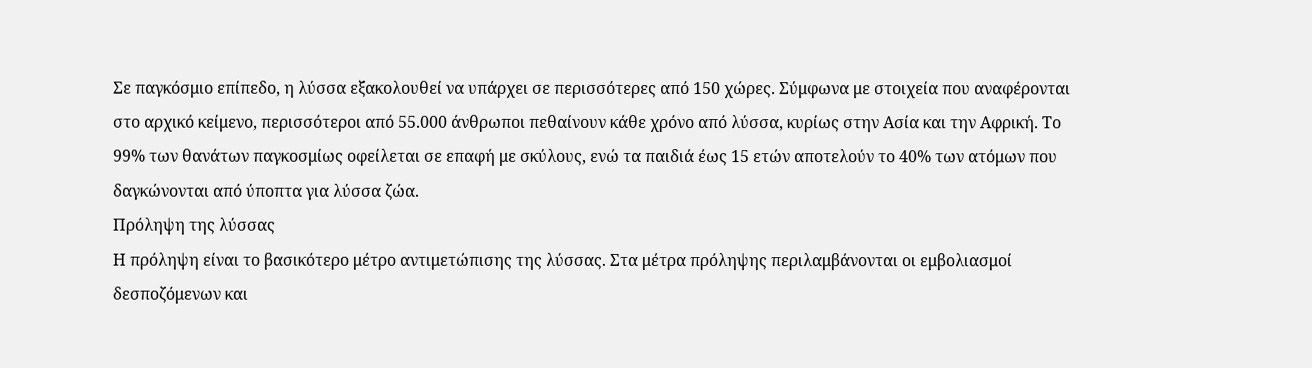Σε παγκόσμιο επίπεδο, η λύσσα εξακολουθεί να υπάρχει σε περισσότερες από 150 χώρες. Σύμφωνα με στοιχεία που αναφέρονται στο αρχικό κείμενο, περισσότεροι από 55.000 άνθρωποι πεθαίνουν κάθε χρόνο από λύσσα, κυρίως στην Ασία και την Αφρική. Το 99% των θανάτων παγκοσμίως οφείλεται σε επαφή με σκύλους, ενώ τα παιδιά έως 15 ετών αποτελούν το 40% των ατόμων που δαγκώνονται από ύποπτα για λύσσα ζώα.
Πρόληψη της λύσσας
Η πρόληψη είναι το βασικότερο μέτρο αντιμετώπισης της λύσσας. Στα μέτρα πρόληψης περιλαμβάνονται οι εμβολιασμοί δεσποζόμενων και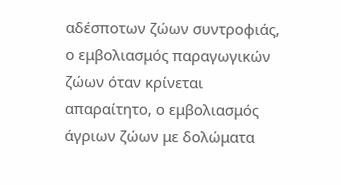αδέσποτων ζώων συντροφιάς, ο εμβολιασμός παραγωγικών ζώων όταν κρίνεται απαραίτητο, ο εμβολιασμός άγριων ζώων με δολώματα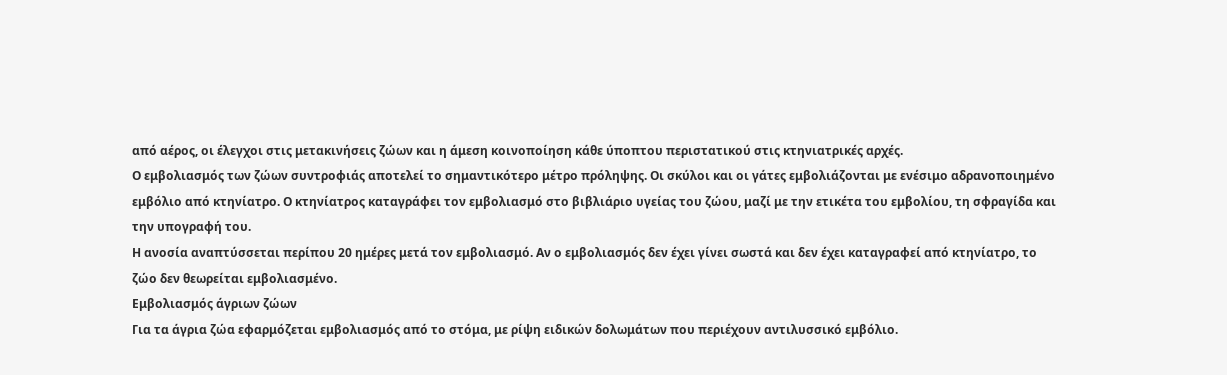από αέρος, οι έλεγχοι στις μετακινήσεις ζώων και η άμεση κοινοποίηση κάθε ύποπτου περιστατικού στις κτηνιατρικές αρχές.
Ο εμβολιασμός των ζώων συντροφιάς αποτελεί το σημαντικότερο μέτρο πρόληψης. Οι σκύλοι και οι γάτες εμβολιάζονται με ενέσιμο αδρανοποιημένο εμβόλιο από κτηνίατρο. Ο κτηνίατρος καταγράφει τον εμβολιασμό στο βιβλιάριο υγείας του ζώου, μαζί με την ετικέτα του εμβολίου, τη σφραγίδα και την υπογραφή του.
Η ανοσία αναπτύσσεται περίπου 20 ημέρες μετά τον εμβολιασμό. Αν ο εμβολιασμός δεν έχει γίνει σωστά και δεν έχει καταγραφεί από κτηνίατρο, το ζώο δεν θεωρείται εμβολιασμένο.
Εμβολιασμός άγριων ζώων
Για τα άγρια ζώα εφαρμόζεται εμβολιασμός από το στόμα, με ρίψη ειδικών δολωμάτων που περιέχουν αντιλυσσικό εμβόλιο.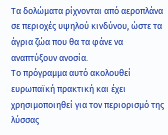Τα δολώματα ρίχνονται από αεροπλάνα σε περιοχές υψηλού κινδύνου, ώστε τα άγρια ζώα που θα τα φάνε να αναπτύξουν ανοσία.
Το πρόγραμμα αυτό ακολουθεί ευρωπαϊκή πρακτική και έχει χρησιμοποιηθεί για τον περιορισμό της λύσσας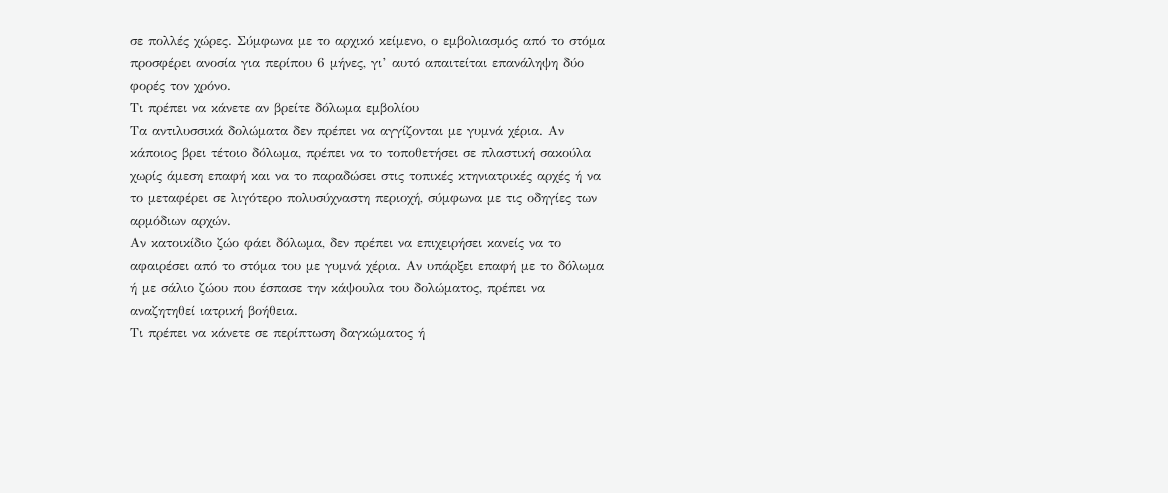σε πολλές χώρες. Σύμφωνα με το αρχικό κείμενο, ο εμβολιασμός από το στόμα προσφέρει ανοσία για περίπου 6 μήνες, γι’ αυτό απαιτείται επανάληψη δύο φορές τον χρόνο.
Τι πρέπει να κάνετε αν βρείτε δόλωμα εμβολίου
Τα αντιλυσσικά δολώματα δεν πρέπει να αγγίζονται με γυμνά χέρια. Αν κάποιος βρει τέτοιο δόλωμα, πρέπει να το τοποθετήσει σε πλαστική σακούλα χωρίς άμεση επαφή και να το παραδώσει στις τοπικές κτηνιατρικές αρχές ή να το μεταφέρει σε λιγότερο πολυσύχναστη περιοχή, σύμφωνα με τις οδηγίες των αρμόδιων αρχών.
Αν κατοικίδιο ζώο φάει δόλωμα, δεν πρέπει να επιχειρήσει κανείς να το αφαιρέσει από το στόμα του με γυμνά χέρια. Αν υπάρξει επαφή με το δόλωμα ή με σάλιο ζώου που έσπασε την κάψουλα του δολώματος, πρέπει να αναζητηθεί ιατρική βοήθεια.
Τι πρέπει να κάνετε σε περίπτωση δαγκώματος ή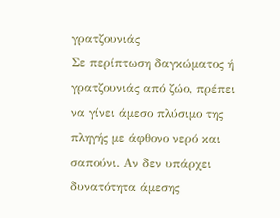γρατζουνιάς
Σε περίπτωση δαγκώματος ή γρατζουνιάς από ζώο, πρέπει να γίνει άμεσο πλύσιμο της πληγής με άφθονο νερό και σαπούνι. Αν δεν υπάρχει δυνατότητα άμεσης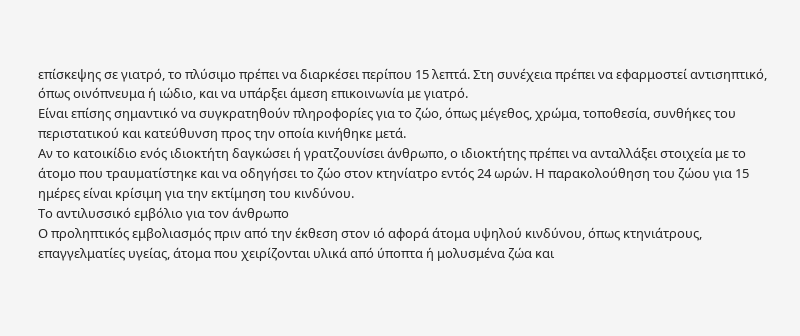επίσκεψης σε γιατρό, το πλύσιμο πρέπει να διαρκέσει περίπου 15 λεπτά. Στη συνέχεια πρέπει να εφαρμοστεί αντισηπτικό, όπως οινόπνευμα ή ιώδιο, και να υπάρξει άμεση επικοινωνία με γιατρό.
Είναι επίσης σημαντικό να συγκρατηθούν πληροφορίες για το ζώο, όπως μέγεθος, χρώμα, τοποθεσία, συνθήκες του περιστατικού και κατεύθυνση προς την οποία κινήθηκε μετά.
Αν το κατοικίδιο ενός ιδιοκτήτη δαγκώσει ή γρατζουνίσει άνθρωπο, ο ιδιοκτήτης πρέπει να ανταλλάξει στοιχεία με το άτομο που τραυματίστηκε και να οδηγήσει το ζώο στον κτηνίατρο εντός 24 ωρών. Η παρακολούθηση του ζώου για 15 ημέρες είναι κρίσιμη για την εκτίμηση του κινδύνου.
Το αντιλυσσικό εμβόλιο για τον άνθρωπο
Ο προληπτικός εμβολιασμός πριν από την έκθεση στον ιό αφορά άτομα υψηλού κινδύνου, όπως κτηνιάτρους, επαγγελματίες υγείας, άτομα που χειρίζονται υλικά από ύποπτα ή μολυσμένα ζώα και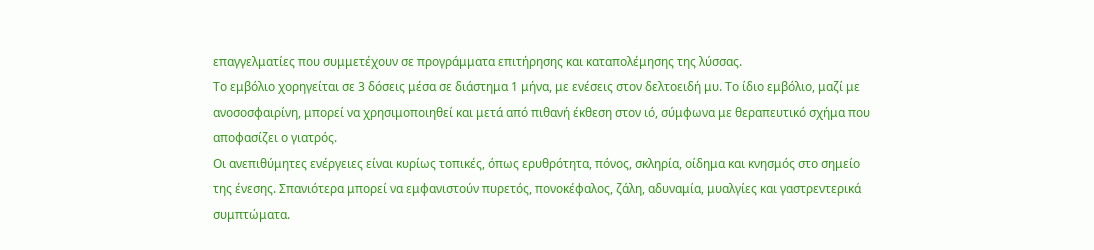επαγγελματίες που συμμετέχουν σε προγράμματα επιτήρησης και καταπολέμησης της λύσσας.
Το εμβόλιο χορηγείται σε 3 δόσεις μέσα σε διάστημα 1 μήνα, με ενέσεις στον δελτοειδή μυ. Το ίδιο εμβόλιο, μαζί με ανοσοσφαιρίνη, μπορεί να χρησιμοποιηθεί και μετά από πιθανή έκθεση στον ιό, σύμφωνα με θεραπευτικό σχήμα που αποφασίζει ο γιατρός.
Οι ανεπιθύμητες ενέργειες είναι κυρίως τοπικές, όπως ερυθρότητα, πόνος, σκληρία, οίδημα και κνησμός στο σημείο της ένεσης. Σπανιότερα μπορεί να εμφανιστούν πυρετός, πονοκέφαλος, ζάλη, αδυναμία, μυαλγίες και γαστρεντερικά συμπτώματα.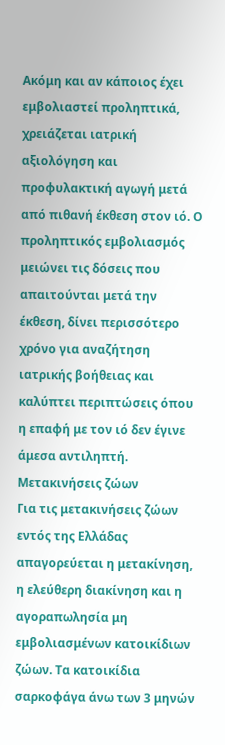Ακόμη και αν κάποιος έχει εμβολιαστεί προληπτικά, χρειάζεται ιατρική αξιολόγηση και προφυλακτική αγωγή μετά από πιθανή έκθεση στον ιό. Ο προληπτικός εμβολιασμός μειώνει τις δόσεις που απαιτούνται μετά την έκθεση, δίνει περισσότερο χρόνο για αναζήτηση ιατρικής βοήθειας και καλύπτει περιπτώσεις όπου η επαφή με τον ιό δεν έγινε άμεσα αντιληπτή.
Μετακινήσεις ζώων
Για τις μετακινήσεις ζώων εντός της Ελλάδας απαγορεύεται η μετακίνηση, η ελεύθερη διακίνηση και η αγοραπωλησία μη εμβολιασμένων κατοικίδιων ζώων. Τα κατοικίδια σαρκοφάγα άνω των 3 μηνών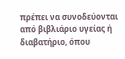πρέπει να συνοδεύονται από βιβλιάριο υγείας ή διαβατήριο, όπου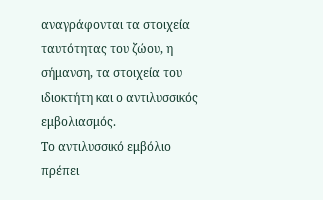αναγράφονται τα στοιχεία ταυτότητας του ζώου, η σήμανση, τα στοιχεία του ιδιοκτήτη και ο αντιλυσσικός εμβολιασμός.
Το αντιλυσσικό εμβόλιο πρέπει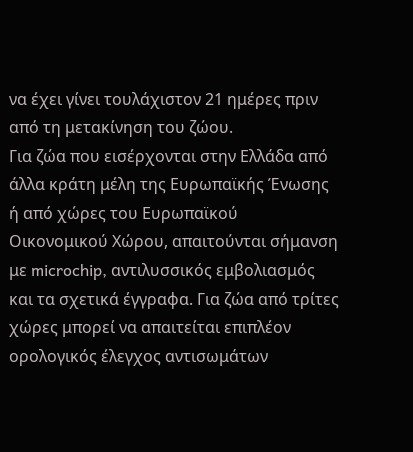να έχει γίνει τουλάχιστον 21 ημέρες πριν από τη μετακίνηση του ζώου.
Για ζώα που εισέρχονται στην Ελλάδα από άλλα κράτη μέλη της Ευρωπαϊκής Ένωσης ή από χώρες του Ευρωπαϊκού Οικονομικού Χώρου, απαιτούνται σήμανση με microchip, αντιλυσσικός εμβολιασμός και τα σχετικά έγγραφα. Για ζώα από τρίτες χώρες μπορεί να απαιτείται επιπλέον ορολογικός έλεγχος αντισωμάτων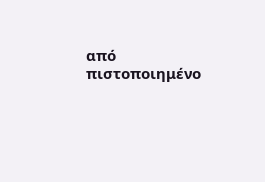από πιστοποιημένο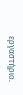εργαστήριο.